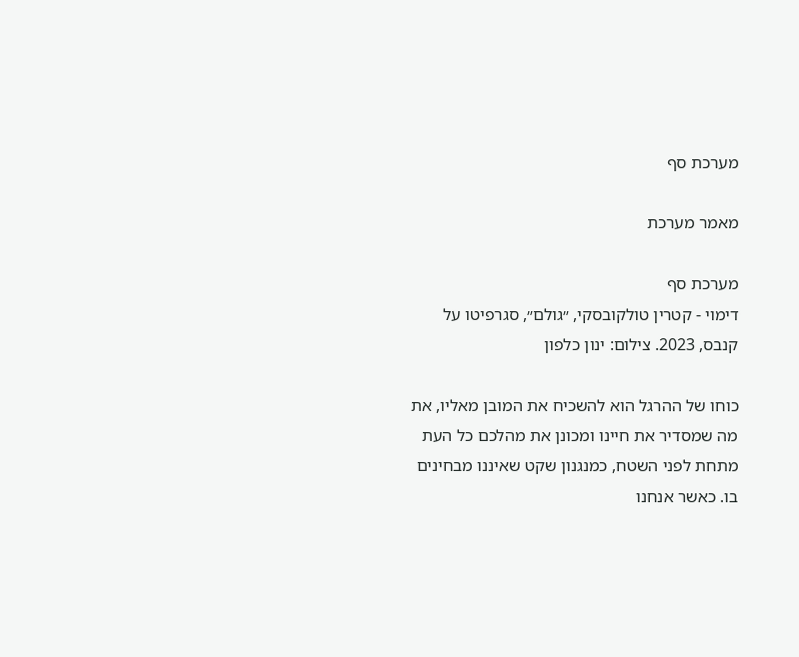מערכת סף

מאמר מערכת

מערכת סף
דימוי - קטרין טולקובסקי, ״גולם״, סגרפיטו על קנבס, 2023. צילום: ינון כלפון

כוחו של ההרגל הוא להשכיח את המובן מאליו, את מה שמסדיר את חיינו ומכונן את מהלכם כל העת מתחת לפני השטח, כמנגנון שקט שאיננו מבחינים בו. כאשר אנחנו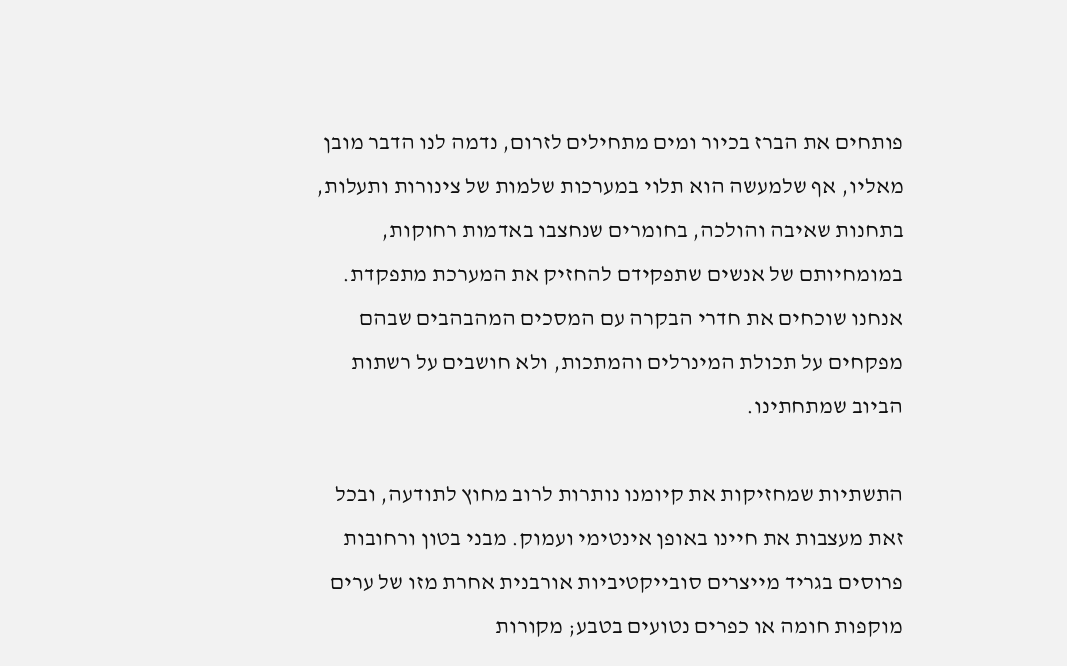פותחים את הברז בכיור ומים מתחילים לזרום, נדמה לנו הדבר מובן מאליו, אף שלמעשה הוא תלוי במערכות שלמות של צינורות ותעלות, בתחנות שאיבה והולכה, בחומרים שנחצבו באדמות רחוקות, במומחיותם של אנשים שתפקידם להחזיק את המערכת מתפקדת. אנחנו שוכחים את חדרי הבקרה עם המסכים המהבהבים שבהם מפקחים על תכולת המינרלים והמתכות, ולא חושבים על רשתות הביוב שמתחתינו.

התשתיות שמחזיקות את קיומנו נותרות לרוב מחוץ לתודעה, ובכל זאת מעצבות את חיינו באופן אינטימי ועמוק. מבני בטון ורחובות פרוסים בגריד מייצרים סובייקטיביות אורבנית אחרת מזו של ערים מוקפות חומה או כפרים נטועים בטבע; מקורות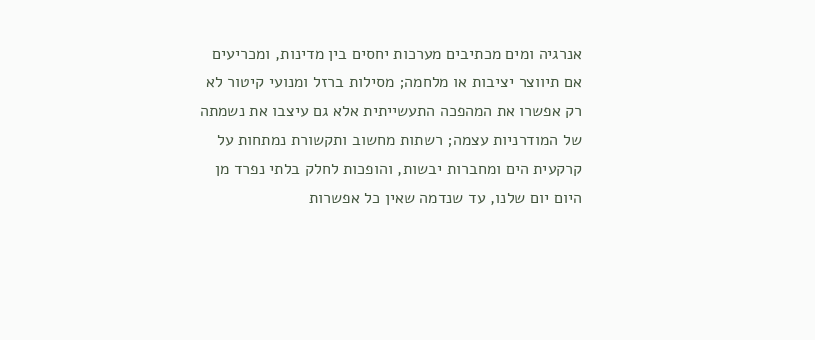אנרגיה ומים מכתיבים מערכות יחסים בין מדינות, ומכריעים אם תיווצר יציבות או מלחמה; מסילות ברזל ומנועי קיטור לא רק אפשרו את המהפכה התעשייתית אלא גם עיצבו את נשמתה של המודרניות עצמה; רשתות מחשוב ותקשורת נמתחות על קרקעית הים ומחברות יבשות, והופכות לחלק בלתי נפרד מן היום יום שלנו, עד שנדמה שאין כל אפשרות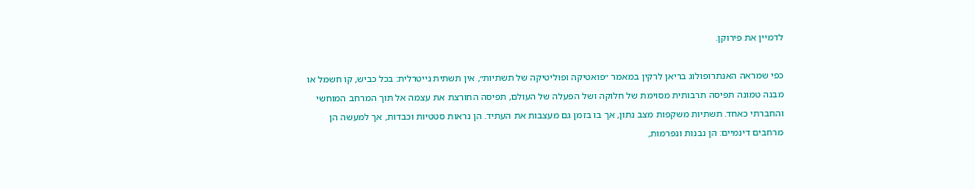לדמיין את פירוקן.

כפי שמראה האנתרופולוג בריאן לרקין במאמר ״פואטיקה ופוליטיקה של תשתיות״, אין תשתית נייטרלית: בכל כביש, קו חשמל או מבנה טמונה תפיסה תרבותית מסוימת של חלוקה ושל הפעלה של העולם, תפיסה החורצת את עצמה אל תוך המרחב המוחשי והחברתי כאחד. תשתיות משקפות מצב נתון, אך בו בזמן גם מעצבות את העתיד. הן נראות סטטיות וכבדות, אך למעשה הן מרחבים דינמיים: הן נבנות ונפרמות,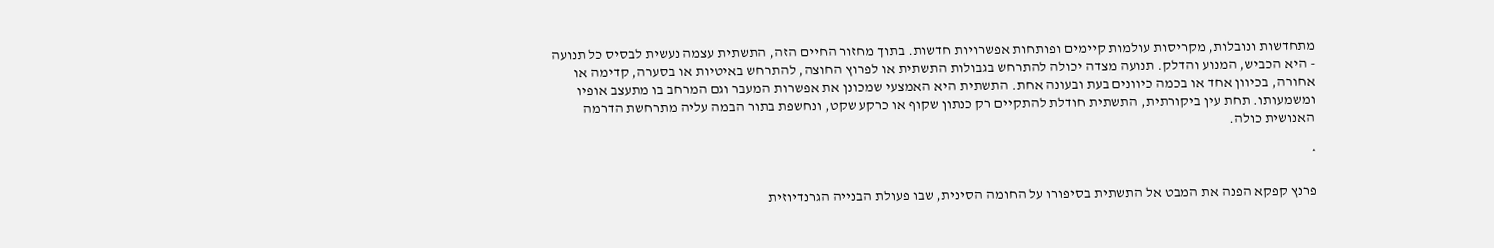מתחדשות ונובלות, מקריסות עולמות קיימים ופותחות אפשרויות חדשות. בתוך מחזור החיים הזה, התשתית עצמה נעשית לבסיס כל תנועה - היא הכביש, המנוע והדלק. תנועה מצדה יכולה להתרחש בגבולות התשתית או לפרוץ החוצה, להתרחש באיטיות או בסערה, קדימה או אחורה, בכיוון אחד או בכמה כיוונים בעת ובעונה אחת. התשתית היא האמצעי שמכונן את אפשרות המעבר וגם המרחב בו מתעצב אופיו ומשמעותו. תחת עין ביקורתית, התשתית חודלת להתקיים רק כנתון שקוף או כרקע שקט, ונחשפת בתור הבמה עליה מתרחשת הדרמה האנושית כולה.

*

פרנץ קפקא הפנה את המבט אל התשתית בסיפורו על החומה הסינית, שבו פעולת הבנייה הגרנדיוזית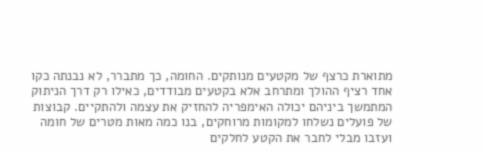מתוארת כרצף של מקטעים מנותקים. החומה, כך מתברר, לא נבנתה כקו אחד רציף ההולך ומתרחב אלא בקטעים מבודדים, כאילו רק דרך הניתוק המתמשך ביניהם יכולה האימפריה להחזיק את עצמה ולהתקיים. קבוצות של פועלים נשלחו למקומות מרוחקים, בנו כמה מאות מטרים של חומה ועזבו מבלי לחבר את הקטע לחלקים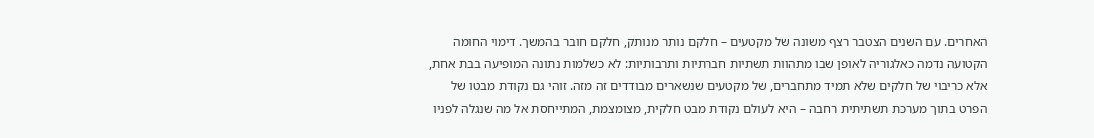האחרים. עם השנים הצטבר רצף משונה של מקטעים – חלקם נותר מנותק, חלקם חובר בהמשך. דימוי החומה הקטועה נדמה כאלגוריה לאופן שבו מתהוות תשתיות חברתיות ותרבותיות: לא כשלמות נתונה המופיעה בבת אחת, אלא כריבוי של חלקים שלא תמיד מתחברים, של מקטעים שנשארים מבודדים זה מזה. זוהי גם נקודת מבטו של הפרט בתוך מערכת תשתיתית רחבה – היא לעולם נקודת מבט חלקית, מצומצמת, המתייחסת אל מה שנגלה לפניו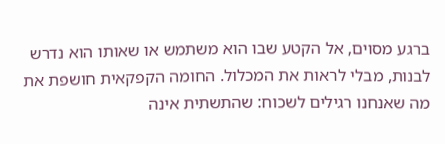ברגע מסוים, אל הקטע שבו הוא משתמש או שאותו הוא נדרש לבנות, מבלי לראות את המכלול. החומה הקפקאית חושפת את מה שאנחנו רגילים לשכוח: שהתשתית אינה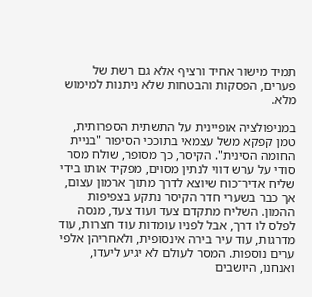תמיד מישור אחיד ורציף אלא גם רשת של פערים, הפסקות והבטחות שלא ניתנות למימוש מלא.

במניפולציה אופיינית על התשתית הספרותית, טמן קפקא משל עצמאי בתוככי הסיפור "בניית החומה הסינית". הקיסר, כך מסופר, שולח מסר סודי על ערש דווי לנתין מסוים, מפקיד אותו בידי שליח אדיר־כוח שיוצא לדרך מתוך ארמון עצום, אך כבר בשערי חדר הקיסר נתקע בצפיפות ההמון. השליח מתקדם צעד ועוד צעד, מנסה לפלס לו דרך, אבל לפניו עומדות עוד חצרות, עוד מדרגות, עוד עיר בירה אינסופית, ולאחריהן אלפי ערים נוספות. המסר לעולם לא יגיע ליעדו, ואנחנו, היושבים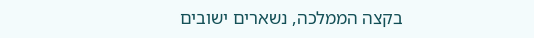בקצה הממלכה, נשארים ישובים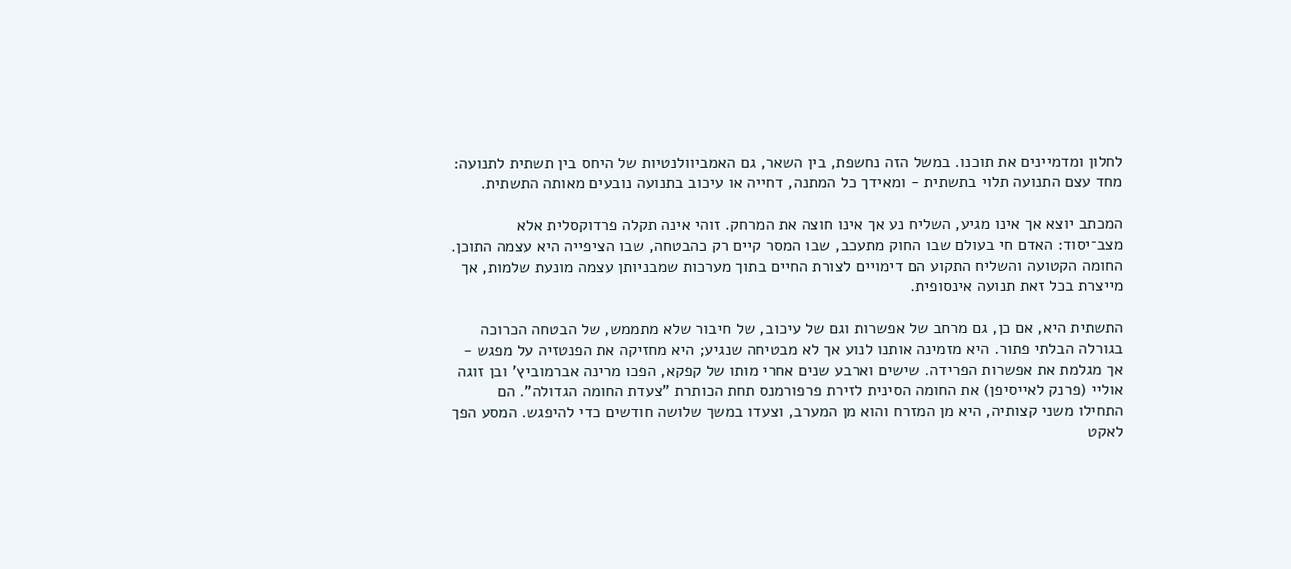לחלון ומדמיינים את תוכנו. במשל הזה נחשפת, בין השאר, גם האמביוולנטיות של היחס בין תשתית לתנועה: מחד עצם התנועה תלוי בתשתית - ומאידך כל המתנה, דחייה או עיכוב בתנועה נובעים מאותה התשתית.

המכתב יוצא אך אינו מגיע, השליח נע אך אינו חוצה את המרחק. זוהי אינה תקלה פרדוקסלית אלא מצב־יסוד: האדם חי בעולם שבו החוק מתעכב, שבו המסר קיים רק כהבטחה, שבו הציפייה היא עצמה התוכן. החומה הקטועה והשליח התקוע הם דימויים לצורת החיים בתוך מערכות שמבניותן עצמה מונעת שלמות, אך מייצרת בכל זאת תנועה אינסופית.

התשתית היא, אם כן, גם מרחב של אפשרות וגם של עיכוב, של חיבור שלא מתממש, של הבטחה הכרוכה בגורלה הבלתי פתור. היא מזמינה אותנו לנוע אך לא מבטיחה שנגיע; היא מחזיקה את הפנטזיה על מפגש - אך מגלמת את אפשרות הפרידה. שישים וארבע שנים אחרי מותו של קפקא, הפכו מרינה אברמוביץ’ ובן זוגה אוליי (פרנק לאייסיפן) את החומה הסינית לזירת פרפורמנס תחת הכותרת "צעדת החומה הגדולה". הם התחילו משני קצותיה, היא מן המזרח והוא מן המערב, וצעדו במשך שלושה חודשים כדי להיפגש. המסע הפך לאקט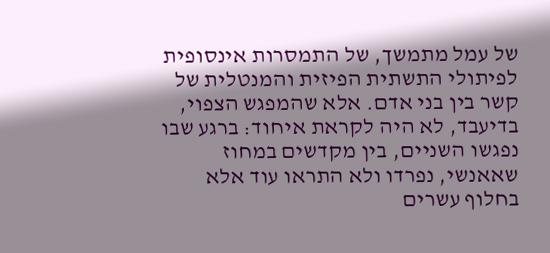של עמל מתמשך, של התמסרות אינסופית לפיתולי התשתית הפיזית והמנטלית של קשר בין בני אדם. אלא שהמפגש הצפוי, בדיעבד, לא היה לקראת איחוד: ברגע שבו נפגשו השניים, בין מקדשים במחוז שאאנשי, נפרדו ולא התראו עוד אלא בחלוף עשרים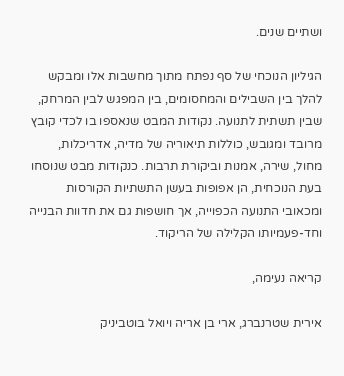ושתיים שנים.

הגיליון הנוכחי של סף נפתח מתוך מחשבות אלו ומבקש להלך בין השבילים והמחסומים, בין המפגש לבין המרחק, שבין תשתית לתנועה. נקודות המבט שנאספו בו לכדי קובץ מרובד ומגובש, כוללות תיאוריה של מדיה, אדריכלות, מחול, שירה, אמנות וביקורת תרבות. כנקודות מבט שנוסחו בעת הנוכחית, הן אפופות בעשן התשתיות הקורסות ומכאובי התנועה הכפוייה, אך חושפות גם את חדוות הבנייה וחד-פעמיותו הקלילה של הריקוד.

קריאה נעימה,

אירית שטרנברג, ארי בן אריה ויואל בוטביניק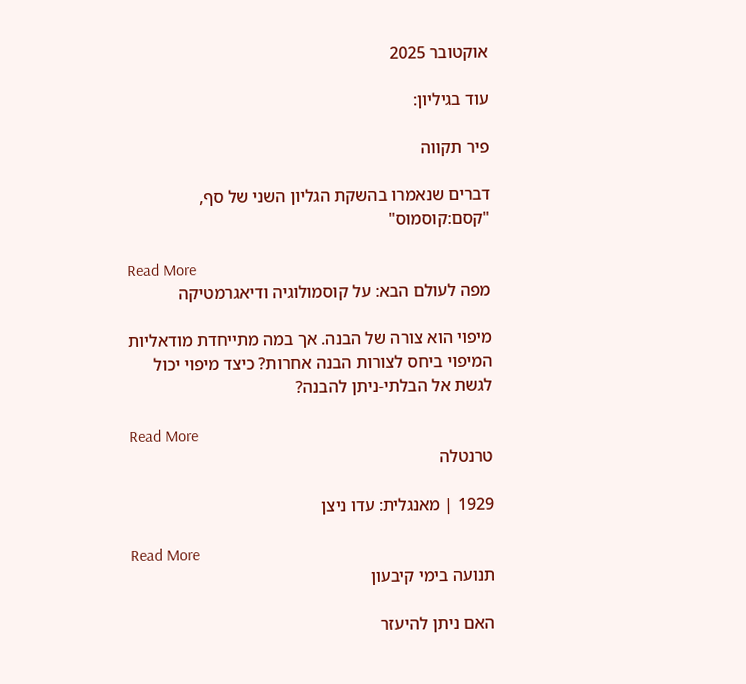אוקטובר 2025

עוד בגיליון:

פיר תקווה

דברים שנאמרו בהשקת הגליון השני של סף, "קסם:קוסמוס"

Read More
מפה לעולם הבא: על קוסמולוגיה ודיאגרמטיקה

מיפוי הוא צורה של הבנה. אך במה מתייחדת מודאליות המיפוי ביחס לצורות הבנה אחרות? כיצד מיפוי יכול לגשת אל הבלתי-ניתן להבנה?

Read More
טרנטלה

1929 | מאנגלית: עדו ניצן

Read More
תנועה בימי קיבעון

האם ניתן להיעזר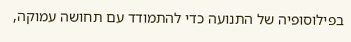בפילוסופיה של התנועה כדי להתמודד עם תחושה עמוקה,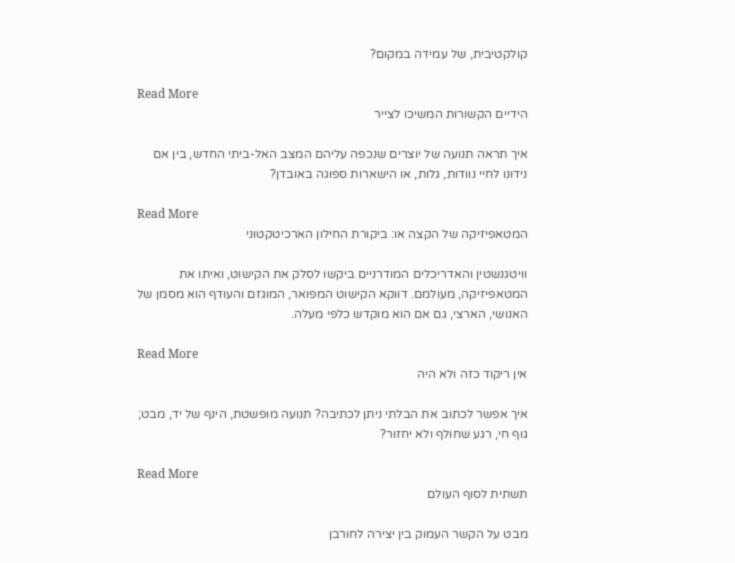קולקטיבית, של עמידה במקום?

Read More
הידיים הקשורות המשיכו לצייר

איך תראה תנועה של יוצרים שנכפה עליהם המצב האל-ביתי החדש, בין אם נידונו לחיי נוודות, גלות, או הישארות ספוגה באובדן?

Read More
המטאפיזיקה של הקצה או: ביקורת החילון הארכיטקטוני

וויטגנשטין והאדריכלים המודרניים ביקשו לסלק את הקישוט, ואיתו את המטאפיזיקה, מעולמם. דווקא הקישוט המפואר, המוגזם והעודף הוא מסמן של האנושי, הארצי, גם אם הוא מוקדש כלפי מעלה.

Read More
אין ריקוד כזה ולא היה

איך אפשר לכתוב את הבלתי ניתן לכתיבה? תנועה מופשטת, הינף של יד, מבט; גוף חי, רגע שחולף ולא יחזור?

Read More
תשתית לסוף העולם

מבט על הקשר העמוק בין יצירה לחורבן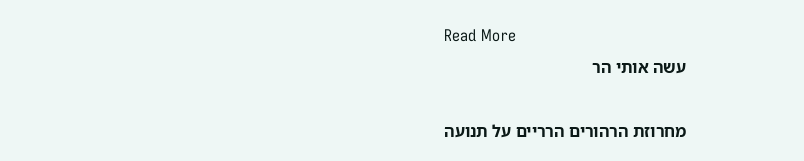Read More
עשה אותי הר

מחרוזת הרהורים הרריים על תנועה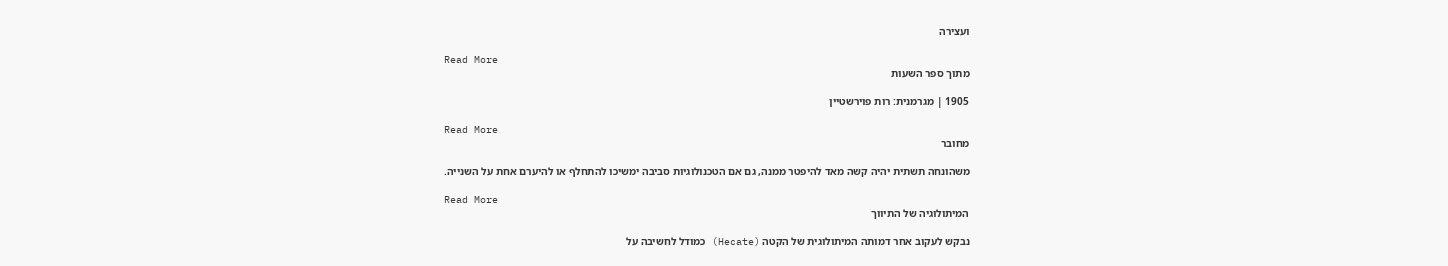ועצירה

Read More
מתוך ספר השעות

1905 | מגרמנית: רות פוירשטיין

Read More
מחובר

משהונחה תשתית יהיה קשה מאד להיפטר ממנה, גם אם הטכנולוגיות סביבה ימשיכו להתחלף או להיערם אחת על השנייה.

Read More
המיתולוגיה של התיווך

נבקש לעקוב אחר דמותה המיתולוגית של הקטה (Hecate) כמודל לחשיבה על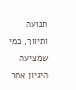תנועה ותיווך, כמי שמציעה היגיון אחר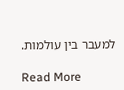למעבר בין עולמות.

Read More